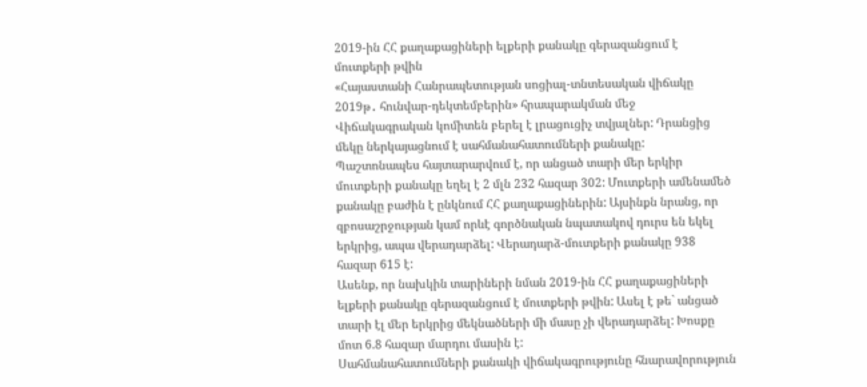2019-ին ՀՀ քաղաքացիների ելքերի քանակը գերազանցում է մուտքերի թվին
«Հայաստանի Հանրապետության սոցիալ-տնտեսական վիճակը 2019թ․ հունվար-դեկտեմբերին» հրապարակման մեջ Վիճակագրական կոմիտեն բերել է լրացուցիչ տվյալներ: Դրանցից մեկը ներկայացնում է սահմանահատումների քանակը:
Պաշտոնապես հայտարարվում է, որ անցած տարի մեր երկիր մուտքերի քանակը եղել է 2 մլն 232 հազար 302: Մուտքերի ամենամեծ քանակը բաժին է ընկնում ՀՀ քաղաքացիներին: Այսինքն նրանց, որ զբոսաշրջության կամ որևէ գործնական նպատակով դուրս են եկել երկրից, ապա վերադարձել: Վերադարձ-մուտքերի քանակը 938 հազար 615 է:
Ասենք, որ նախկին տարիների նման 2019-ին ՀՀ քաղաքացիների ելքերի քանակը գերազանցում է մուտքերի թվին: Ասել է թե` անցած տարի էլ մեր երկրից մեկնածների մի մասը չի վերադարձել: Խոսքը մոտ 6.8 հազար մարդու մասին է:
Սահմանահատումների քանակի վիճակագրությունը հնարավորություն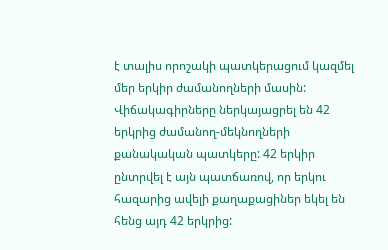է տալիս որոշակի պատկերացում կազմել մեր երկիր ժամանողների մասին: Վիճակագիրները ներկայացրել են 42 երկրից ժամանող-մեկնողների քանակական պատկերը: 42 երկիր ընտրվել է այն պատճառով, որ երկու հազարից ավելի քաղաքացիներ եկել են հենց այդ 42 երկրից: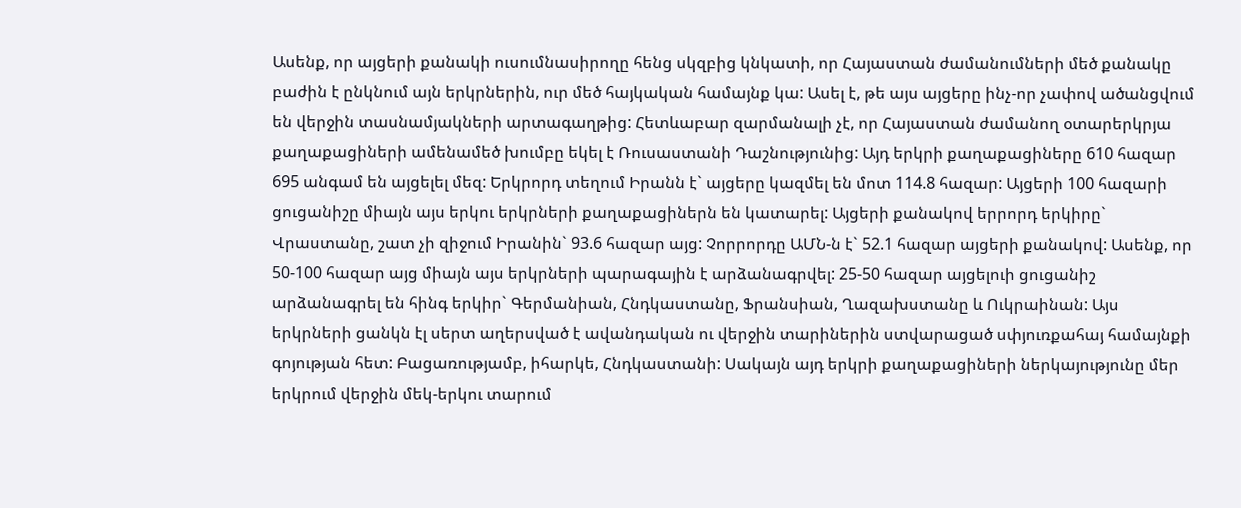Ասենք, որ այցերի քանակի ուսումնասիրողը հենց սկզբից կնկատի, որ Հայաստան ժամանումների մեծ քանակը բաժին է ընկնում այն երկրներին, ուր մեծ հայկական համայնք կա: Ասել է, թե այս այցերը ինչ-որ չափով ածանցվում են վերջին տասնամյակների արտագաղթից: Հետևաբար զարմանալի չէ, որ Հայաստան ժամանող օտարերկրյա քաղաքացիների ամենամեծ խումբը եկել է Ռուսաստանի Դաշնությունից: Այդ երկրի քաղաքացիները 610 հազար 695 անգամ են այցելել մեզ: Երկրորդ տեղում Իրանն է` այցերը կազմել են մոտ 114.8 հազար: Այցերի 100 հազարի ցուցանիշը միայն այս երկու երկրների քաղաքացիներն են կատարել: Այցերի քանակով երրորդ երկիրը` Վրաստանը, շատ չի զիջում Իրանին` 93.6 հազար այց: Չորրորդը ԱՄՆ-ն է` 52.1 հազար այցերի քանակով: Ասենք, որ 50-100 հազար այց միայն այս երկրների պարագային է արձանագրվել: 25-50 հազար այցելուի ցուցանիշ արձանագրել են հինգ երկիր` Գերմանիան, Հնդկաստանը, Ֆրանսիան, Ղազախստանը և Ուկրաինան: Այս երկրների ցանկն էլ սերտ աղերսված է ավանդական ու վերջին տարիներին ստվարացած սփյուռքահայ համայնքի գոյության հետ: Բացառությամբ, իհարկե, Հնդկաստանի: Սակայն այդ երկրի քաղաքացիների ներկայությունը մեր երկրում վերջին մեկ-երկու տարում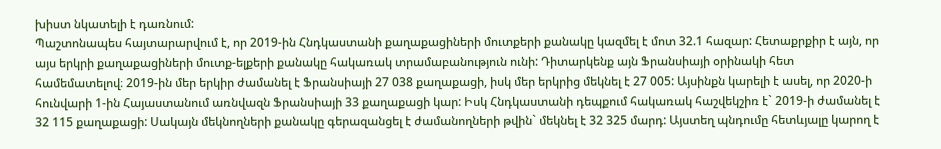խիստ նկատելի է դառնում:
Պաշտոնապես հայտարարվում է, որ 2019-ին Հնդկաստանի քաղաքացիների մուտքերի քանակը կազմել է մոտ 32.1 հազար: Հետաքրքիր է այն, որ այս երկրի քաղաքացիների մուտք-ելքերի քանակը հակառակ տրամաբանություն ունի: Դիտարկենք այն Ֆրանսիայի օրինակի հետ համեմատելով։ 2019-ին մեր երկիր ժամանել է Ֆրանսիայի 27 038 քաղաքացի, իսկ մեր երկրից մեկնել է 27 005: Այսինքն կարելի է ասել, որ 2020-ի հունվարի 1-ին Հայաստանում առնվազն Ֆրանսիայի 33 քաղաքացի կար: Իսկ Հնդկաստանի դեպքում հակառակ հաշվեկշիռ է` 2019-ի ժամանել է 32 115 քաղաքացի: Սակայն մեկնողների քանակը գերազանցել է ժամանողների թվին` մեկնել է 32 325 մարդ: Այստեղ պնդումը հետևյալը կարող է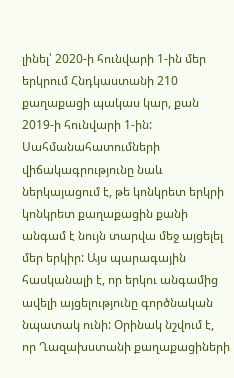լինել՝ 2020-ի հունվարի 1-ին մեր երկրում Հնդկաստանի 210 քաղաքացի պակաս կար, քան 2019-ի հունվարի 1-ին:
Սահմանահատումների վիճակագրությունը նաև ներկայացում է, թե կոնկրետ երկրի կոնկրետ քաղաքացին քանի անգամ է նույն տարվա մեջ այցելել մեր երկիր: Այս պարագային հասկանալի է, որ երկու անգամից ավելի այցելությունը գործնական նպատակ ունի: Օրինակ նշվում է, որ Ղազախստանի քաղաքացիների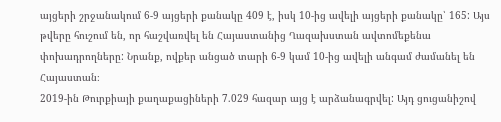այցերի շրջանակում 6-9 այցերի քանակը 409 է, իսկ 10-ից ավելի այցերի քանակը՝ 165: Այս թվերը հուշում են, որ հաշվառվել են Հայաստանից Ղազախստան ավտոմեքենա փոխադրողները: Նրանք, ովքեր անցած տարի 6-9 կամ 10-ից ավելի անգամ ժամանել են Հայաստան։
2019-ին Թուրքիայի քաղաքացիների 7.029 հազար այց է արձանագրվել: Այդ ցուցանիշով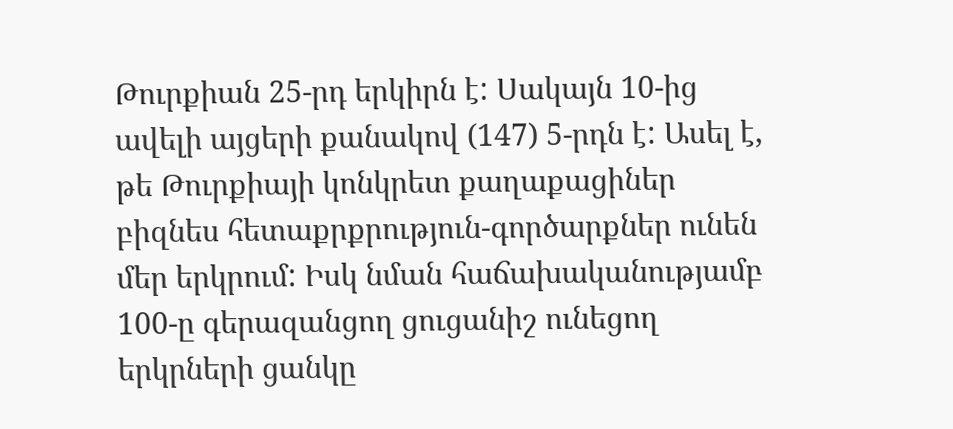Թուրքիան 25-րդ երկիրն է: Սակայն 10-ից ավելի այցերի քանակով (147) 5-րդն է: Ասել է, թե Թուրքիայի կոնկրետ քաղաքացիներ բիզնես հետաքրքրություն-գործարքներ ունեն մեր երկրում: Իսկ նման հաճախականությամբ 100-ը գերազանցող ցուցանիշ ունեցող երկրների ցանկը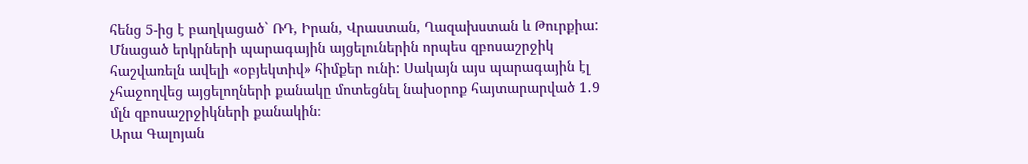հենց 5-ից է բաղկացած` ՌԴ, Իրան, Վրաստան, Ղազախստան և Թուրքիա: Մնացած երկրների պարագային այցելուներին որպես զբոսաշրջիկ հաշվառելն ավելի «օբյեկտիվ» հիմքեր ունի: Սակայն այս պարագային էլ չհաջողվեց այցելողների քանակը մոտեցնել նախօրոք հայտարարված 1․9 մլն զբոսաշրջիկների քանակին։
Արա Գալոյան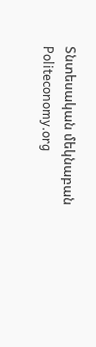Տնտեսական մեկնաբան
Politeconomy.org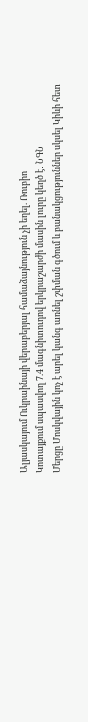Ալյասկայում Ուկրաինայի վերաբերյալ համաձայնություն չի եղել. Ռուբիո
Կոտայքում սպասվող 7.4 մագնիտուդով երկրաշարժի մասին լուրը կեղծ է․ ՆԳՆ
Մերցը Մոսկվային կոչ է արել կանգ առնել շփման գծում և բանակցություններ սկսել Կիևի հետ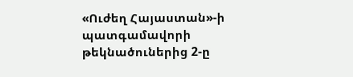«Ուժեղ Հայաստան»-ի պատգամավորի թեկնածուներից 2-ը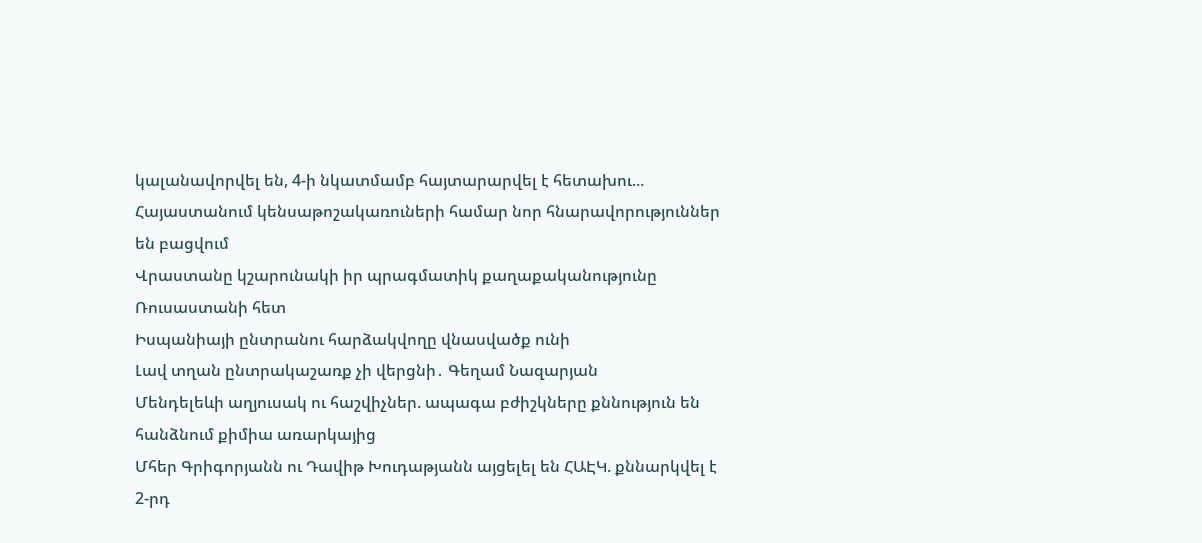կալանավորվել են, 4-ի նկատմամբ հայտարարվել է հետախու...
Հայաստանում կենսաթոշակառուների համար նոր հնարավորություններ են բացվում
Վրաստանը կշարունակի իր պրագմատիկ քաղաքականությունը Ռուսաստանի հետ
Իսպանիայի ընտրանու հարձակվողը վնասվածք ունի
Լավ տղան ընտրակաշառք չի վերցնի․ Գեղամ Նազարյան
Մենդելեևի աղյուսակ ու հաշվիչներ. ապագա բժիշկները քննություն են հանձնում քիմիա առարկայից
Մհեր Գրիգորյանն ու Դավիթ Խուդաթյանն այցելել են ՀԱԷԿ. քննարկվել է 2-րդ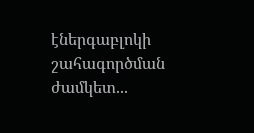էներգաբլոկի շահագործման ժամկետ...